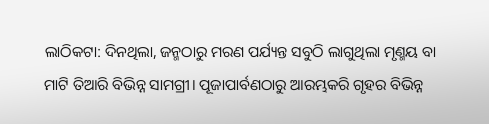ଲାଠିକଟା: ଦିନଥିଲା, ଜନ୍ମଠାରୁ ମରଣ ପର୍ଯ୍ୟନ୍ତ ସବୁଠି ଲାଗୁଥିଲା ମୃଣ୍ମୟ ବା ମାଟି ତିଆରି ବିଭିନ୍ନ ସାମଗ୍ରୀ। ପୂଜାପାର୍ବଣଠାରୁ ଆରମ୍ଭକରି ଗୃହର ବିଭିନ୍ନ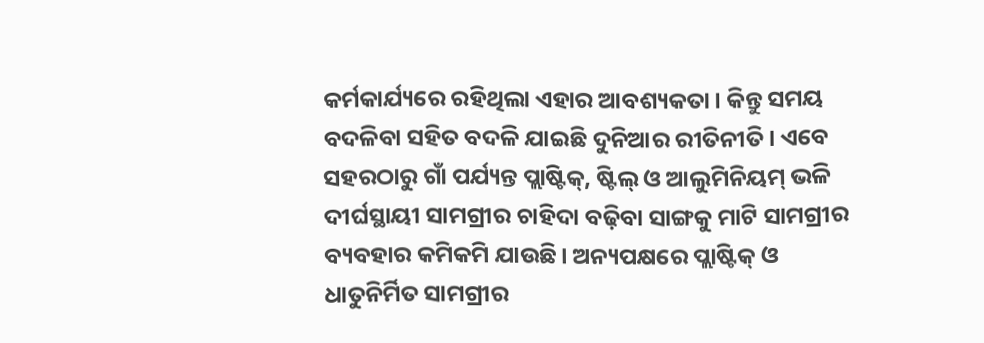କର୍ମକାର୍ଯ୍ୟରେ ରହିଥିଲା ଏହାର ଆବଶ୍ୟକତା। କିନ୍ତୁ ସମୟ ବଦଳିବା ସହିତ ବଦଳି ଯାଇଛି ଦୁନିଆର ରୀତିନୀତି। ଏବେ ସହରଠାରୁ ଗାଁ ପର୍ଯ୍ୟନ୍ତ ପ୍ଲାଷ୍ଟିକ୍‌, ଷ୍ଟିଲ୍‌ ଓ ଆଲୁମିନିୟମ୍‌ ଭଳି ଦୀର୍ଘସ୍ଥାୟୀ ସାମଗ୍ରୀର ଚାହିଦା ବଢ଼ିବା ସାଙ୍ଗକୁ ମାଟି ସାମଗ୍ରୀର ବ୍ୟବହାର କମିକମି ଯାଉଛି। ଅନ୍ୟପକ୍ଷରେ ପ୍ଲାଷ୍ଟିକ୍‌ ଓ ଧାତୁନିର୍ମିତ ସାମଗ୍ରୀର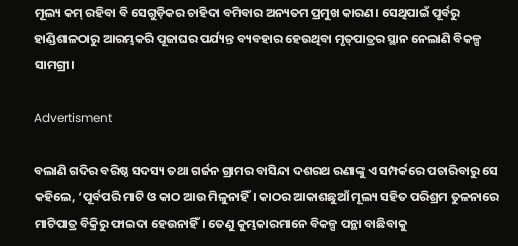ମୂଲ୍ୟ କମ୍‌ ରହିବା ବି ସେଗୁଡ଼ିକର ଚାହିଦା ବମିବାର ଅନ୍ୟତମ ପ୍ରମୁଖ କାରଣ। ସେଥିପାଇଁ ପୂର୍ବରୁ ହାଣ୍ଡିଶାଳଠାରୁ ଆରମ୍ଭକରି ପୂଜାଘର ପର୍ଯ୍ୟନ୍ତ ବ୍ୟବହାର ହେଉଥିବା ମୃତ୍‌ପାତ୍ରର ସ୍ଥାନ ନେଲାଣି ବିକଳ୍ପ ସାମଗ୍ରୀ।

Advertisment

ବଲାଣି ଗଦିର ବରିଷ୍ଠ ସଦସ୍ୟ ତଥା ଗର୍ଜନ ଗ୍ରାମର ବାସିନ୍ଦା ଦଶରଥ ରଣାଙ୍କୁ ଏ ସମ୍ପର୍କରେ ପଚାରିବାରୁ ସେ କହିଲେ, ‘ପୂର୍ବପରି ମାଟି ଓ କାଠ ଆଉ ମିଳୁନାହିଁ। କାଠର ଆକାଶଛୁଆଁ ମୂଲ୍ୟ ସହିତ ପରିଶ୍ରମ ତୁଳନାରେ ମାଟିପାତ୍ର ବିକ୍ରିରୁ ଫାଇଦା ହେଉନାହିଁ। ତେଣୁ କୁମ୍ଭକାରମାନେ ବିକଳ୍ପ ପନ୍ଥା ବାଛିବାକୁ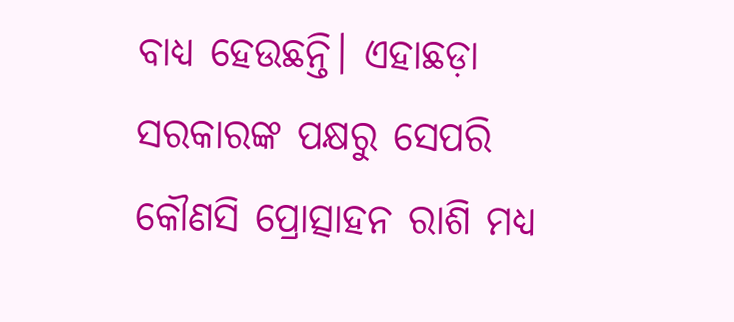ବାଧ୍ୟ ହେଉଛନ୍ତି। ଏହାଛଡ଼ା ସରକାରଙ୍କ ପକ୍ଷରୁ ସେପରି କୌଣସି ପ୍ରୋତ୍ସାହନ ରାଶି ମଧ୍ୟ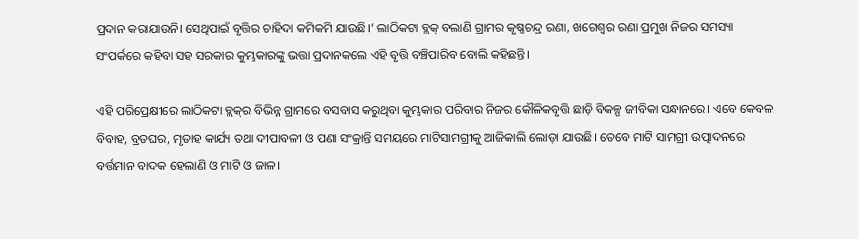ପ୍ରଦାନ କରାଯାଉନି। ସେଥିପାଇଁ ବୃତ୍ତିର ଚାହିଦା କମିକମି ଯାଉଛି।’ ଲାଠିକଟା ବ୍ଲକ୍‌ ବଲାଣି ଗ୍ରାମର କୃଷ୍ଣଚନ୍ଦ୍ର ରଣା, ଖଗେଶ୍ବର ରଣା ପ୍ରମୁଖ ନିଜର ସମସ୍ୟା ସଂପର୍କରେ କହିବା ସହ ସରକାର କୁମ୍ଭକାରଙ୍କୁ ଭତ୍ତା ପ୍ରଦାନକଲେ ଏହି ବୃତ୍ତି ବଞ୍ଚିପାରିବ ବୋଲି କହିଛନ୍ତି।

ଏହି ପରିପ୍ରେକ୍ଷୀରେ ଲାଠିକଟା ବ୍ଲକ୍‌ର ବିଭିନ୍ନ ଗ୍ରାମରେ ବସବାସ କରୁଥିବା କୁମ୍ଭକାର ପରିବାର ନିଜର କୌଳିକବୃତ୍ତି ଛାଡ଼ି ବିକଳ୍ପ ଜୀବିକା ସନ୍ଧାନରେ। ଏବେ କେବଳ ବିବାହ, ବ୍ରତଘର, ମୃତାହ କାର୍ଯ୍ୟ ତଥା ଦୀପାବଳୀ ଓ ପଣା ସଂକ୍ରାନ୍ତି ସମୟରେ ମାଟିସାମଗ୍ରୀକୁ ଆଜିକାଲି ଲୋଡ଼ା ଯାଉଛି। ତେବେ ମାଟି ସାମଗ୍ରୀ ଉତ୍ପାଦନରେ ବର୍ତ୍ତମାନ ବାଦକ ହେଲାଣି ଓ ମାଟି ଓ ଜାଳ।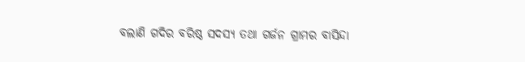ବଲାଣି ଗଦିର ବରିଷ୍ଠ ସଦସ୍ୟ ତଥା ଗର୍ଜନ ଗ୍ରାମର ବାସିନ୍ଦା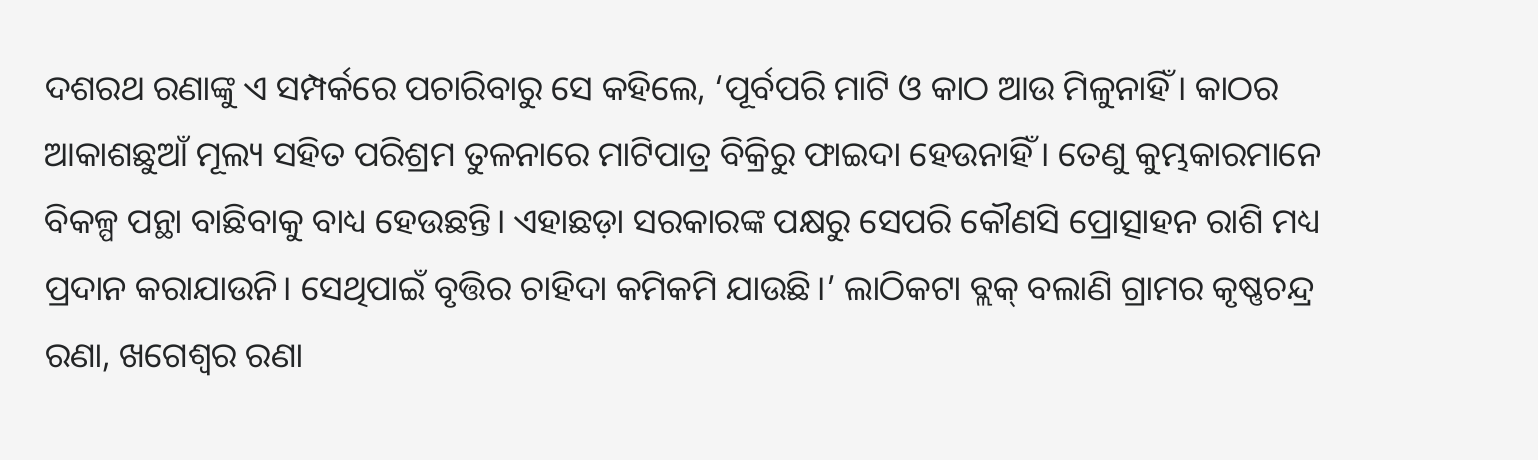ଦଶରଥ ରଣାଙ୍କୁ ଏ ସମ୍ପର୍କରେ ପଚାରିବାରୁ ସେ କହିଲେ, ‘ପୂର୍ବପରି ମାଟି ଓ କାଠ ଆଉ ମିଳୁନାହିଁ। କାଠର ଆକାଶଛୁଆଁ ମୂଲ୍ୟ ସହିତ ପରିଶ୍ରମ ତୁଳନାରେ ମାଟିପାତ୍ର ବିକ୍ରିରୁ ଫାଇଦା ହେଉନାହିଁ। ତେଣୁ କୁମ୍ଭକାରମାନେ ବିକଳ୍ପ ପନ୍ଥା ବାଛିବାକୁ ବାଧ୍ୟ ହେଉଛନ୍ତି। ଏହାଛଡ଼ା ସରକାରଙ୍କ ପକ୍ଷରୁ ସେପରି କୌଣସି ପ୍ରୋତ୍ସାହନ ରାଶି ମଧ୍ୟ ପ୍ରଦାନ କରାଯାଉନି। ସେଥିପାଇଁ ବୃତ୍ତିର ଚାହିଦା କମିକମି ଯାଉଛି।’ ଲାଠିକଟା ବ୍ଲକ୍‌ ବଲାଣି ଗ୍ରାମର କୃଷ୍ଣଚନ୍ଦ୍ର ରଣା, ଖଗେଶ୍ବର ରଣା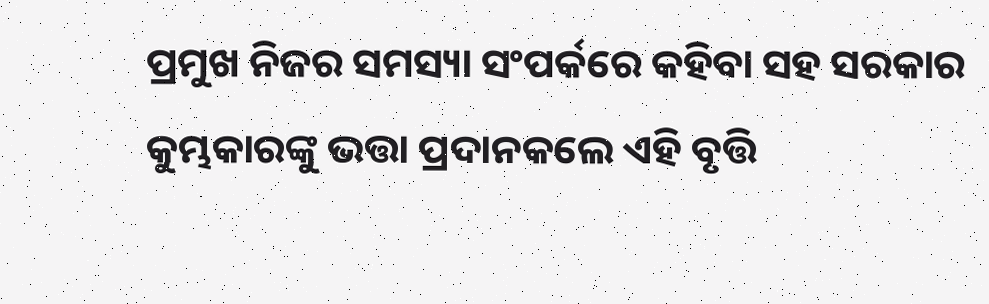ପ୍ରମୁଖ ନିଜର ସମସ୍ୟା ସଂପର୍କରେ କହିବା ସହ ସରକାର କୁମ୍ଭକାରଙ୍କୁ ଭତ୍ତା ପ୍ରଦାନକଲେ ଏହି ବୃତ୍ତି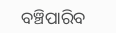ବଞ୍ଚିପାରିବ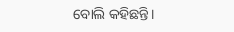ବୋଲି କହିଛନ୍ତି।